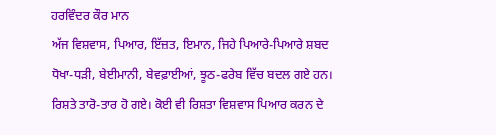ਹਰਵਿੰਦਰ ਕੌਰ ਮਾਨ
ਅੱਜ ਵਿਸ਼ਵਾਸ, ਪਿਆਰ, ਇੱਜ਼ਤ, ਇਮਾਨ, ਜਿਹੇ ਪਿਆਰੇ-ਪਿਆਰੇ ਸ਼ਬਦ ਧੋਖਾ-ਧੜੀ, ਬੇਈਮਾਨੀ, ਬੇਵਫ਼ਾਈਆਂ, ਝੂਠ-ਫਰੇਬ ਵਿੱਚ ਬਦਲ ਗਏ ਹਨ। ਰਿਸ਼ਤੇ ਤਾਰੋ-ਤਾਰ ਹੋ ਗਏ। ਕੋਈ ਵੀ ਰਿਸ਼ਤਾ ਵਿਸ਼ਵਾਸ ਪਿਆਰ ਕਰਨ ਦੇ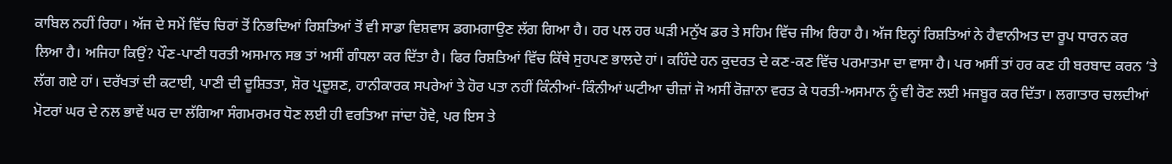ਕਾਬਿਲ ਨਹੀਂ ਰਿਹਾ। ਅੱਜ ਦੇ ਸਮੇਂ ਵਿੱਚ ਚਿਰਾਂ ਤੋਂ ਨਿਭਦਿਆਂ ਰਿਸ਼ਤਿਆਂ ਤੋਂ ਵੀ ਸਾਡਾ ਵਿਸ਼ਵਾਸ ਡਗਮਗਾਉਣ ਲੱਗ ਗਿਆ ਹੈ। ਹਰ ਪਲ ਹਰ ਘੜੀ ਮਨੁੱਖ ਡਰ ਤੇ ਸਹਿਮ ਵਿੱਚ ਜੀਅ ਰਿਹਾ ਹੈ। ਅੱਜ ਇਨ੍ਹਾਂ ਰਿਸ਼ਤਿਆਂ ਨੇ ਹੈਵਾਨੀਅਤ ਦਾ ਰੂਪ ਧਾਰਨ ਕਰ ਲਿਆ ਹੈ। ਅਜਿਹਾ ਕਿਉਂ? ਪੌਣ-ਪਾਣੀ ਧਰਤੀ ਅਸਮਾਨ ਸਭ ਤਾਂ ਅਸੀਂ ਗੰਧਲਾ ਕਰ ਦਿੱਤਾ ਹੈ। ਫਿਰ ਰਿਸ਼ਤਿਆਂ ਵਿੱਚ ਕਿੱਥੇ ਸੁਹਪਣ ਭਾਲਦੇ ਹਾਂ। ਕਹਿੰਦੇ ਹਨ ਕੁਦਰਤ ਦੇ ਕਣ-ਕਣ ਵਿੱਚ ਪਰਮਾਤਮਾ ਦਾ ਵਾਸਾ ਹੈ। ਪਰ ਅਸੀਂ ਤਾਂ ਹਰ ਕਣ ਹੀ ਬਰਬਾਦ ਕਰਨ ’ਤੇ ਲੱਗ ਗਏ ਹਾਂ। ਦਰੱਖਤਾਂ ਦੀ ਕਟਾਈ, ਪਾਣੀ ਦੀ ਦੂਸ਼ਿਤਤਾ, ਸ਼ੋਰ ਪ੍ਰਦੂਸ਼ਣ, ਹਾਨੀਕਾਰਕ ਸਪਰੇਆਂ ਤੇ ਹੋਰ ਪਤਾ ਨਹੀਂ ਕਿੰਨੀਆਂ-ਕਿੰਨੀਆਂ ਘਟੀਆ ਚੀਜ਼ਾਂ ਜੋ ਅਸੀਂ ਰੋਜ਼ਾਨਾ ਵਰਤ ਕੇ ਧਰਤੀ-ਅਸਮਾਨ ਨੂੰ ਵੀ ਰੋਣ ਲਈ ਮਜਬੂਰ ਕਰ ਦਿੱਤਾ। ਲਗਾਤਾਰ ਚਲਦੀਆਂ ਮੋਟਰਾਂ ਘਰ ਦੇ ਨਲ ਭਾਵੇਂ ਘਰ ਦਾ ਲੱਗਿਆ ਸੰਗਮਰਮਰ ਧੋਣ ਲਈ ਹੀ ਵਰਤਿਆ ਜਾਂਦਾ ਹੋਵੇ, ਪਰ ਇਸ ਤੇ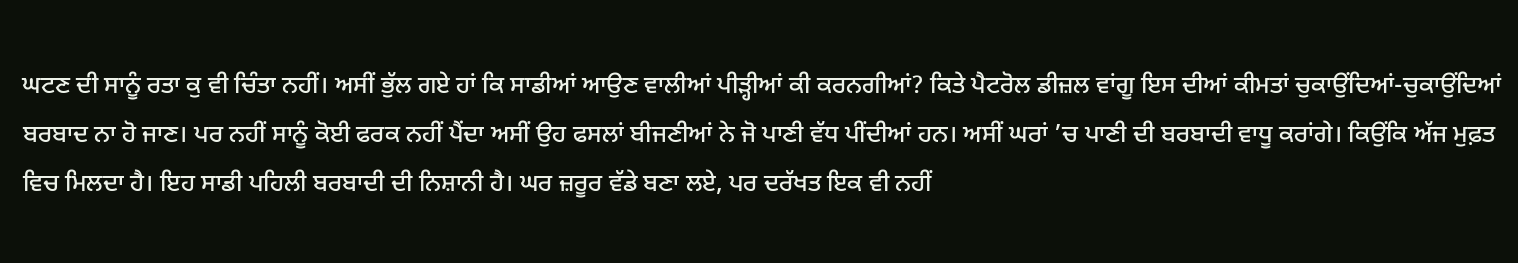ਘਟਣ ਦੀ ਸਾਨੂੰ ਰਤਾ ਕੁ ਵੀ ਚਿੰਤਾ ਨਹੀਂ। ਅਸੀਂ ਭੁੱਲ ਗਏ ਹਾਂ ਕਿ ਸਾਡੀਆਂ ਆਉਣ ਵਾਲੀਆਂ ਪੀੜ੍ਹੀਆਂ ਕੀ ਕਰਨਗੀਆਂ? ਕਿਤੇ ਪੈਟਰੋਲ ਡੀਜ਼ਲ ਵਾਂਗੂ ਇਸ ਦੀਆਂ ਕੀਮਤਾਂ ਚੁਕਾਉਂਦਿਆਂ-ਚੁਕਾਉਂਦਿਆਂ ਬਰਬਾਦ ਨਾ ਹੋ ਜਾਣ। ਪਰ ਨਹੀਂ ਸਾਨੂੰ ਕੋਈ ਫਰਕ ਨਹੀਂ ਪੈਂਦਾ ਅਸੀਂ ਉਹ ਫਸਲਾਂ ਬੀਜਣੀਆਂ ਨੇ ਜੋ ਪਾਣੀ ਵੱਧ ਪੀਂਦੀਆਂ ਹਨ। ਅਸੀਂ ਘਰਾਂ ’ਚ ਪਾਣੀ ਦੀ ਬਰਬਾਦੀ ਵਾਧੂ ਕਰਾਂਗੇ। ਕਿਉਂਕਿ ਅੱਜ ਮੁਫ਼ਤ ਵਿਚ ਮਿਲਦਾ ਹੈ। ਇਹ ਸਾਡੀ ਪਹਿਲੀ ਬਰਬਾਦੀ ਦੀ ਨਿਸ਼ਾਨੀ ਹੈ। ਘਰ ਜ਼ਰੂਰ ਵੱਡੇ ਬਣਾ ਲਏ, ਪਰ ਦਰੱਖਤ ਇਕ ਵੀ ਨਹੀਂ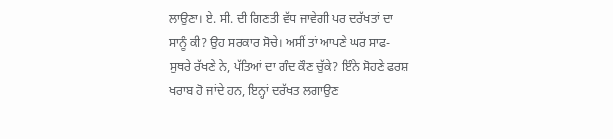ਲਾਉਣਾ। ਏ. ਸੀ. ਦੀ ਗਿਣਤੀ ਵੱਧ ਜਾਵੇਗੀ ਪਰ ਦਰੱਖਤਾਂ ਦਾ ਸਾਨੂੰ ਕੀ? ਉਹ ਸਰਕਾਰ ਸੋਚੇ। ਅਸੀਂ ਤਾਂ ਆਪਣੇ ਘਰ ਸਾਫ- ਸੁਥਰੇ ਰੱਖਣੇ ਨੇ, ਪੱਤਿਆਂ ਦਾ ਗੰਦ ਕੌਣ ਚੁੱਕੇ? ਇੰਨੇ ਸੋਹਣੇ ਫਰਸ਼ ਖਰਾਬ ਹੋ ਜਾਂਦੇ ਹਨ, ਇਨ੍ਹਾਂ ਦਰੱਖਤ ਲਗਾਉਣ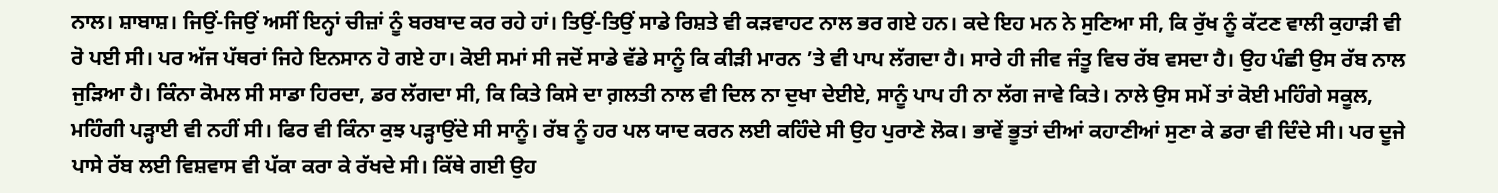ਨਾਲ। ਸ਼ਾਬਾਸ਼। ਜਿਉਂ-ਜਿਉਂ ਅਸੀਂ ਇਨ੍ਹਾਂ ਚੀਜ਼ਾਂ ਨੂੰ ਬਰਬਾਦ ਕਰ ਰਹੇ ਹਾਂ। ਤਿਉਂ-ਤਿਉਂ ਸਾਡੇ ਰਿਸ਼ਤੇ ਵੀ ਕੜਵਾਹਟ ਨਾਲ ਭਰ ਗਏ ਹਨ। ਕਦੇ ਇਹ ਮਨ ਨੇ ਸੁਣਿਆ ਸੀ, ਕਿ ਰੁੱਖ ਨੂੰ ਕੱਟਣ ਵਾਲੀ ਕੁਹਾੜੀ ਵੀ ਰੋ ਪਈ ਸੀ। ਪਰ ਅੱਜ ਪੱਥਰਾਂ ਜਿਹੇ ਇਨਸਾਨ ਹੋ ਗਏ ਹਾ। ਕੋਈ ਸਮਾਂ ਸੀ ਜਦੋਂ ਸਾਡੇ ਵੱਡੇ ਸਾਨੂੰ ਕਿ ਕੀੜੀ ਮਾਰਨ ’ਤੇ ਵੀ ਪਾਪ ਲੱਗਦਾ ਹੈ। ਸਾਰੇ ਹੀ ਜੀਵ ਜੰਤੂ ਵਿਚ ਰੱਬ ਵਸਦਾ ਹੈ। ਉਹ ਪੰਛੀ ਉਸ ਰੱਬ ਨਾਲ ਜੁੜਿਆ ਹੈ। ਕਿੰਨਾ ਕੋਮਲ ਸੀ ਸਾਡਾ ਹਿਰਦਾ, ਡਰ ਲੱਗਦਾ ਸੀ, ਕਿ ਕਿਤੇ ਕਿਸੇ ਦਾ ਗ਼ਲਤੀ ਨਾਲ ਵੀ ਦਿਲ ਨਾ ਦੁਖਾ ਦੇਈਏ, ਸਾਨੂੰ ਪਾਪ ਹੀ ਨਾ ਲੱਗ ਜਾਵੇ ਕਿਤੇ। ਨਾਲੇ ਉਸ ਸਮੇਂ ਤਾਂ ਕੋਈ ਮਹਿੰਗੇ ਸਕੂਲ, ਮਹਿੰਗੀ ਪੜ੍ਹਾਈ ਵੀ ਨਹੀਂ ਸੀ। ਫਿਰ ਵੀ ਕਿੰਨਾ ਕੁਝ ਪੜ੍ਹਾਉਂਦੇ ਸੀ ਸਾਨੂੰ। ਰੱਬ ਨੂੰ ਹਰ ਪਲ ਯਾਦ ਕਰਨ ਲਈ ਕਹਿੰਦੇ ਸੀ ਉਹ ਪੁਰਾਣੇ ਲੋਕ। ਭਾਵੇਂ ਭੂਤਾਂ ਦੀਆਂ ਕਹਾਣੀਆਂ ਸੁਣਾ ਕੇ ਡਰਾ ਵੀ ਦਿੰਦੇ ਸੀ। ਪਰ ਦੂਜੇ ਪਾਸੇ ਰੱਬ ਲਈ ਵਿਸ਼ਵਾਸ ਵੀ ਪੱਕਾ ਕਰਾ ਕੇ ਰੱਖਦੇ ਸੀ। ਕਿੱਥੇ ਗਈ ਉਹ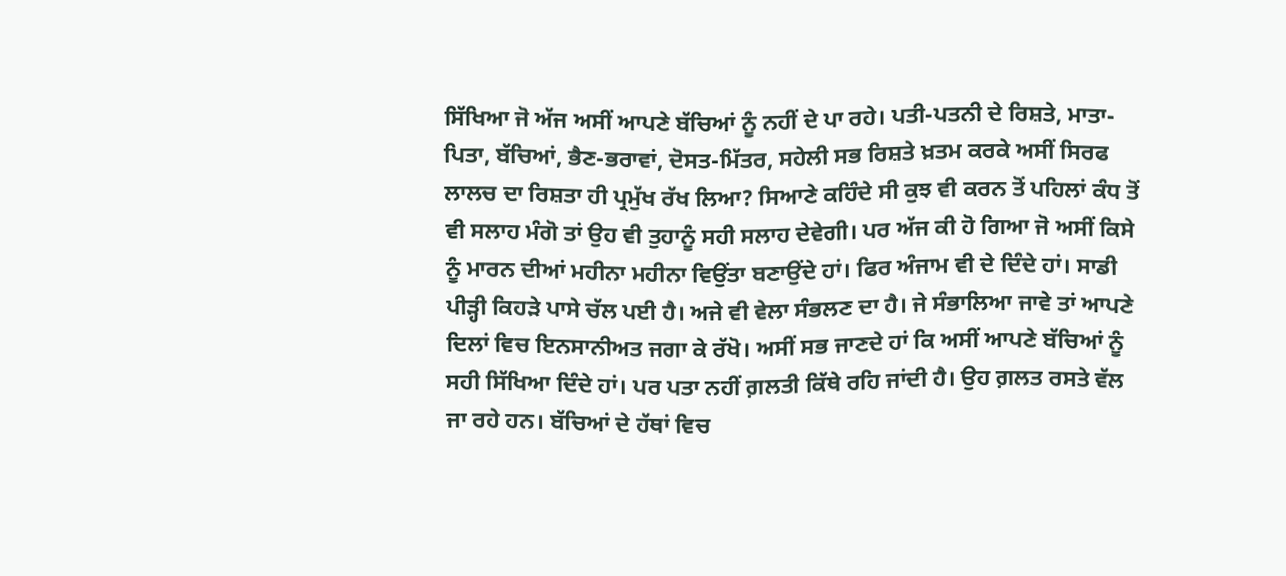ਸਿੱਖਿਆ ਜੋ ਅੱਜ ਅਸੀਂ ਆਪਣੇ ਬੱਚਿਆਂ ਨੂੰ ਨਹੀਂ ਦੇ ਪਾ ਰਹੇ। ਪਤੀ-ਪਤਨੀ ਦੇ ਰਿਸ਼ਤੇ, ਮਾਤਾ-ਪਿਤਾ, ਬੱਚਿਆਂ, ਭੈਣ-ਭਰਾਵਾਂ, ਦੋਸਤ-ਮਿੱਤਰ, ਸਹੇਲੀ ਸਭ ਰਿਸ਼ਤੇ ਖ਼ਤਮ ਕਰਕੇ ਅਸੀਂ ਸਿਰਫ ਲਾਲਚ ਦਾ ਰਿਸ਼ਤਾ ਹੀ ਪ੍ਰਮੁੱਖ ਰੱਖ ਲਿਆ? ਸਿਆਣੇ ਕਹਿੰਦੇ ਸੀ ਕੁਝ ਵੀ ਕਰਨ ਤੋਂ ਪਹਿਲਾਂ ਕੰਧ ਤੋਂ ਵੀ ਸਲਾਹ ਮੰਗੋ ਤਾਂ ਉਹ ਵੀ ਤੁਹਾਨੂੰ ਸਹੀ ਸਲਾਹ ਦੇਵੇਗੀ। ਪਰ ਅੱਜ ਕੀ ਹੋ ਗਿਆ ਜੋ ਅਸੀਂ ਕਿਸੇ ਨੂੰ ਮਾਰਨ ਦੀਆਂ ਮਹੀਨਾ ਮਹੀਨਾ ਵਿਉਂਤਾ ਬਣਾਉਂਦੇ ਹਾਂ। ਫਿਰ ਅੰਜਾਮ ਵੀ ਦੇ ਦਿੰਦੇ ਹਾਂ। ਸਾਡੀ ਪੀੜ੍ਹੀ ਕਿਹੜੇ ਪਾਸੇ ਚੱਲ ਪਈ ਹੈ। ਅਜੇ ਵੀ ਵੇਲਾ ਸੰਭਲਣ ਦਾ ਹੈ। ਜੇ ਸੰਭਾਲਿਆ ਜਾਵੇ ਤਾਂ ਆਪਣੇ ਦਿਲਾਂ ਵਿਚ ਇਨਸਾਨੀਅਤ ਜਗਾ ਕੇ ਰੱਖੋ। ਅਸੀਂ ਸਭ ਜਾਣਦੇ ਹਾਂ ਕਿ ਅਸੀਂ ਆਪਣੇ ਬੱਚਿਆਂ ਨੂੰ ਸਹੀ ਸਿੱਖਿਆ ਦਿੰਦੇ ਹਾਂ। ਪਰ ਪਤਾ ਨਹੀਂ ਗ਼ਲਤੀ ਕਿੱਥੇ ਰਹਿ ਜਾਂਦੀ ਹੈ। ਉਹ ਗ਼ਲਤ ਰਸਤੇ ਵੱਲ ਜਾ ਰਹੇ ਹਨ। ਬੱਚਿਆਂ ਦੇ ਹੱਥਾਂ ਵਿਚ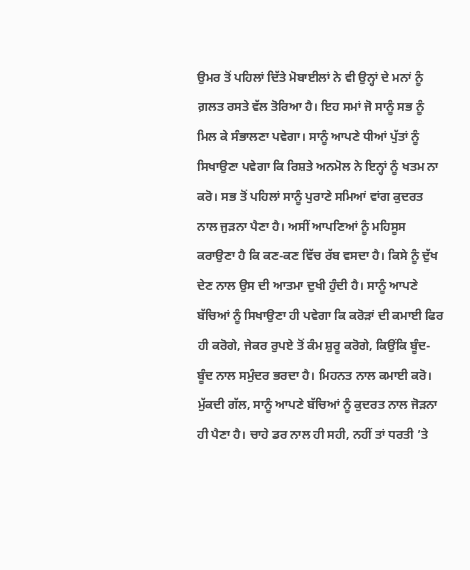ਉਮਰ ਤੋਂ ਪਹਿਲਾਂ ਦਿੱਤੇ ਮੋਬਾਈਲਾਂ ਨੇ ਵੀ ਉਨ੍ਹਾਂ ਦੇ ਮਨਾਂ ਨੂੰ ਗ਼ਲਤ ਰਸਤੇ ਵੱਲ ਤੋਰਿਆ ਹੈ। ਇਹ ਸਮਾਂ ਜੋ ਸਾਨੂੰ ਸਭ ਨੂੰ ਮਿਲ ਕੇ ਸੰਭਾਲਣਾ ਪਵੇਗਾ। ਸਾਨੂੰ ਆਪਣੇ ਧੀਆਂ ਪੁੱਤਾਂ ਨੂੰ ਸਿਖਾਉਣਾ ਪਵੇਗਾ ਕਿ ਰਿਸ਼ਤੇ ਅਨਮੋਲ ਨੇ ਇਨ੍ਹਾਂ ਨੂੰ ਖਤਮ ਨਾ ਕਰੋ। ਸਭ ਤੋਂ ਪਹਿਲਾਂ ਸਾਨੂੰ ਪੁਰਾਣੇ ਸਮਿਆਂ ਵਾਂਗ ਕੁਦਰਤ ਨਾਲ ਜੁੜਨਾ ਪੈਣਾ ਹੈ। ਅਸੀਂ ਆਪਣਿਆਂ ਨੂੰ ਮਹਿਸੂਸ ਕਰਾਉਣਾ ਹੈ ਕਿ ਕਣ-ਕਣ ਵਿੱਚ ਰੱਬ ਵਸਦਾ ਹੈ। ਕਿਸੇ ਨੂੰ ਦੁੱਖ ਦੇਣ ਨਾਲ ਉਸ ਦੀ ਆਤਮਾ ਦੁਖੀ ਹੁੰਦੀ ਹੈ। ਸਾਨੂੰ ਆਪਣੇ ਬੱਚਿਆਂ ਨੂੰ ਸਿਖਾਉਣਾ ਹੀ ਪਵੇਗਾ ਕਿ ਕਰੋੜਾਂ ਦੀ ਕਮਾਈ ਫਿਰ ਹੀ ਕਰੋਗੇ, ਜੇਕਰ ਰੁਪਏ ਤੋਂ ਕੰਮ ਸ਼ੁਰੂ ਕਰੋਗੇ, ਕਿਉਂਕਿ ਬੂੰਦ-ਬੂੰਦ ਨਾਲ ਸਮੁੰਦਰ ਭਰਦਾ ਹੈ। ਮਿਹਨਤ ਨਾਲ ਕਮਾਈ ਕਰੋ। ਮੁੱਕਦੀ ਗੱਲ, ਸਾਨੂੰ ਆਪਣੇ ਬੱਚਿਆਂ ਨੂੰ ਕੁਦਰਤ ਨਾਲ ਜੋੜਨਾ ਹੀ ਪੈਣਾ ਹੈ। ਚਾਹੇ ਡਰ ਨਾਲ ਹੀ ਸਹੀ, ਨਹੀਂ ਤਾਂ ਧਰਤੀ ’ਤੇ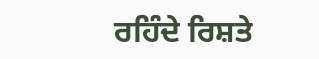ਰਹਿੰਦੇ ਰਿਸ਼ਤੇ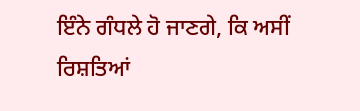ਇੰਨੇ ਗੰਧਲੇ ਹੋ ਜਾਣਗੇ, ਕਿ ਅਸੀਂ ਰਿਸ਼ਤਿਆਂ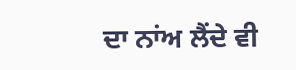ਦਾ ਨਾਂਅ ਲੈਂਦੇ ਵੀ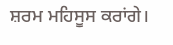ਸ਼ਰਮ ਮਹਿਸੂਸ ਕਰਾਂਗੇ।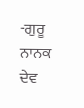-ਗੁਰੂ ਨਾਨਕ ਦੇਵ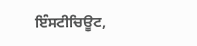ਇੰਸਟੀਚਿਊਟ,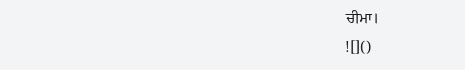ਚੀਮਾ।
![]()